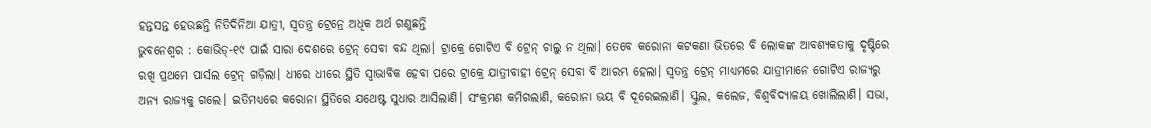ହନ୍ତସନ୍ତ ହେଉଛନ୍ତି ନିତିଦିନିଆ ଯାତ୍ରୀ, ସ୍ବତନ୍ତ୍ର ଟ୍ରେନ୍ରେ ଅଧିକ ଅର୍ଥ ଗଣୁଛନ୍ତି
ଭୁବନେଶ୍ବର : କୋଭିଡ୍-୧୯ ପାଇଁ ସାରା ଦେଶରେ ଟ୍ରେନ୍ ସେବା ବନ୍ଦ ଥିଲା। ଟ୍ରାକ୍ରେ ଗୋଟିଏ ବି ଟ୍ରେନ୍ ଚାଲୁ ନ ଥିଲା। ତେବେ କରୋନା କଟକଣା ଭିତରେ ବି ଲୋକଙ୍କ ଆବଶ୍ୟକତାକୁ ଦୃଷ୍ଟିରେ ରଖି ପ୍ରଥମେ ପାର୍ସଲ ଟ୍ରେନ୍ ଗଡ଼ିଲା। ଧୀରେ ଧୀରେ ସ୍ଥିତି ସ୍ବାଭାବିକ ହେବା ପରେ ଟ୍ରାକ୍ରେ ଯାତ୍ରୀବାହୀ ଟ୍ରେନ୍ ସେବା ବି ଆରମ୍ଭ ହେଲା। ସ୍ବତନ୍ତ୍ର ଟ୍ରେନ୍ ମାଧ୍ୟମରେ ଯାତ୍ରୀମାନେ ଗୋଟିଏ ରାଜ୍ୟରୁ ଅନ୍ୟ ରାଜ୍ୟକୁ ଗଲେ। ଇତିମଧ୍ୟରେ କରୋନା ସ୍ଥିତିରେ ଯଥେଷ୍ଟ ସୁଧାର ଆସିଲାଣି। ସଂକ୍ରମଣ କମିଗଲାଣି, କରୋନା ଭୟ ବି ଦୂରେଇଲାଣି। ସ୍କୁଲ, କଲେଜ, ବିଶ୍ବବିଦ୍ୟାଳୟ ଖୋଲିଲାଣି। ସଭା,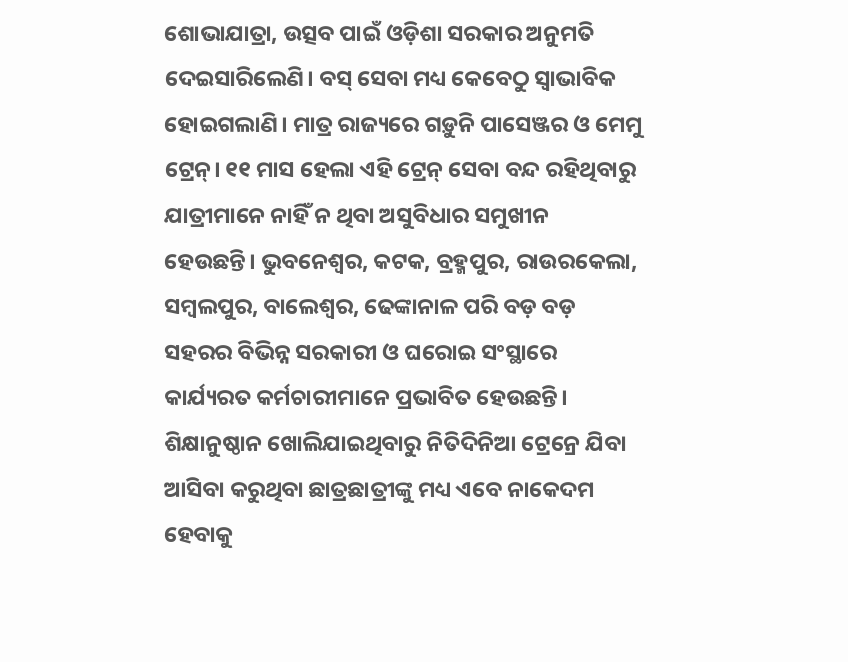ଶୋଭାଯାତ୍ରା, ଉତ୍ସବ ପାଇଁ ଓଡ଼ିଶା ସରକାର ଅନୁମତି ଦେଇସାରିଲେଣି। ବସ୍ ସେବା ମଧ୍ୟ କେବେଠୁ ସ୍ବାଭାବିକ ହୋଇଗଲାଣି। ମାତ୍ର ରାଜ୍ୟରେ ଗଡ଼ୁନି ପାସେଞ୍ଜର ଓ ମେମୁ ଟ୍ରେନ୍। ୧୧ ମାସ ହେଲା ଏହି ଟ୍ରେନ୍ ସେବା ବନ୍ଦ ରହିଥିବାରୁ ଯାତ୍ରୀମାନେ ନାହିଁ ନ ଥିବା ଅସୁବିଧାର ସମୁଖୀନ ହେଉଛନ୍ତି। ଭୁବନେଶ୍ବର, କଟକ, ବ୍ରହ୍ମପୁର, ରାଉରକେଲା, ସମ୍ବଲପୁର, ବାଲେଶ୍ବର, ଢେଙ୍କାନାଳ ପରି ବଡ଼ ବଡ଼ ସହରର ବିଭିନ୍ନ ସରକାରୀ ଓ ଘରୋଇ ସଂସ୍ଥାରେ କାର୍ଯ୍ୟରତ କର୍ମଚାରୀମାନେ ପ୍ରଭାବିତ ହେଉଛନ୍ତି। ଶିକ୍ଷାନୁଷ୍ଠାନ ଖୋଲିଯାଇଥିବାରୁ ନିତିଦିନିଆ ଟ୍ରେନ୍ରେ ଯିବା ଆସିବା କରୁଥିବା ଛାତ୍ରଛାତ୍ରୀଙ୍କୁ ମଧ୍ୟ ଏବେ ନାକେଦମ ହେବାକୁ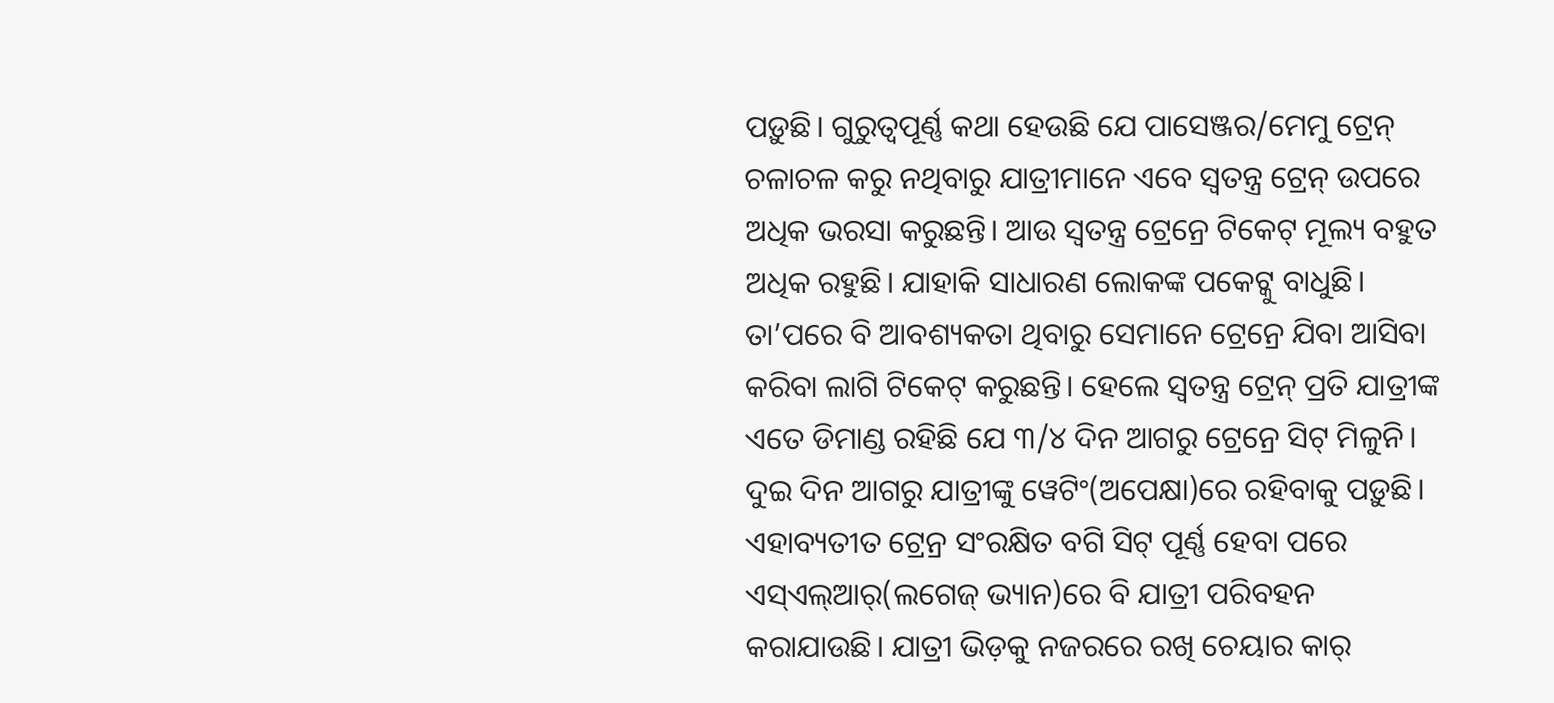ପଡ଼ୁଛି। ଗୁରୁତ୍ବପୂର୍ଣ୍ଣ କଥା ହେଉଛି ଯେ ପାସେଞ୍ଜର/ମେମୁ ଟ୍ରେନ୍ ଚଳାଚଳ କରୁ ନଥିବାରୁ ଯାତ୍ରୀମାନେ ଏବେ ସ୍ବତନ୍ତ୍ର ଟ୍ରେନ୍ ଉପରେ ଅଧିକ ଭରସା କରୁଛନ୍ତି। ଆଉ ସ୍ବତନ୍ତ୍ର ଟ୍ରେନ୍ରେ ଟିକେଟ୍ ମୂଲ୍ୟ ବହୁତ ଅଧିକ ରହୁଛି। ଯାହାକି ସାଧାରଣ ଲୋକଙ୍କ ପକେଟ୍କୁ ବାଧୁଛି। ତା’ପରେ ବି ଆବଶ୍ୟକତା ଥିବାରୁ ସେମାନେ ଟ୍ରେନ୍ରେ ଯିବା ଆସିବା କରିବା ଲାଗି ଟିକେଟ୍ କରୁଛନ୍ତି। ହେଲେ ସ୍ବତନ୍ତ୍ର ଟ୍ରେନ୍ ପ୍ରତି ଯାତ୍ରୀଙ୍କ ଏତେ ଡିମାଣ୍ଡ ରହିଛି ଯେ ୩/୪ ଦିନ ଆଗରୁ ଟ୍ରେନ୍ରେ ସିଟ୍ ମିଳୁନି। ଦୁଇ ଦିନ ଆଗରୁ ଯାତ୍ରୀଙ୍କୁ ୱେଟିଂ(ଅପେକ୍ଷା)ରେ ରହିବାକୁ ପଡ଼ୁଛି। ଏହାବ୍ୟତୀତ ଟ୍ରେନ୍ର ସଂରକ୍ଷିତ ବଗି ସିଟ୍ ପୂର୍ଣ୍ଣ ହେବା ପରେ ଏସ୍ଏଲ୍ଆର୍(ଲଗେଜ୍ ଭ୍ୟାନ)ରେ ବି ଯାତ୍ରୀ ପରିବହନ କରାଯାଉଛି। ଯାତ୍ରୀ ଭିଡ଼କୁ ନଜରରେ ରଖି ଚେୟାର କାର୍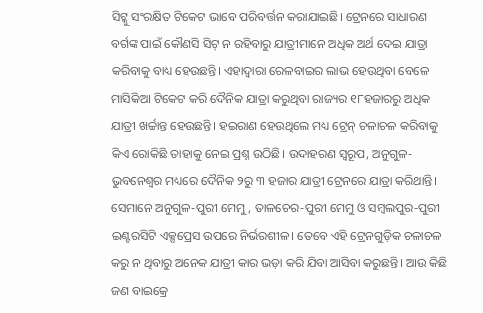ସିଟ୍କୁ ସଂରକ୍ଷିତ ଟିକେଟ ଭାବେ ପରିବର୍ତ୍ତନ କରାଯାଇଛି। ଟ୍ରେନରେ ସାଧାରଣ ବର୍ଗଙ୍କ ପାଇଁ କୌଣସି ସିଟ୍ ନ ରହିବାରୁ ଯାତ୍ରୀମାନେ ଅଧିକ ଅର୍ଥ ଦେଇ ଯାତ୍ରା କରିବାକୁ ବାଧ୍ୟ ହେଉଛନ୍ତି। ଏହାଦ୍ବାରା ରେଳବାଇର ଲାଭ ହେଉଥିବା ବେଳେ ମାସିକିଆ ଟିକେଟ କରି ଦୈନିକ ଯାତ୍ରା କରୁଥିବା ରାଜ୍ୟର ୧୮ହଜାରରୁ ଅଧିକ ଯାତ୍ରୀ ଖର୍ଚ୍ଚାନ୍ତ ହେଉଛନ୍ତି। ହଇରାଣ ହେଉଥିଲେ ମଧ୍ୟ ଟ୍ରେନ୍ ଚଳାଚଳ କରିବାକୁ କିଏ ରୋକିଛି ତାହାକୁ ନେଇ ପ୍ରଶ୍ନ ଉଠିଛି। ଉଦାହରଣ ସ୍ବରୂପ, ଅନୁଗୁଳ-ଭୁବନେଶ୍ବର ମଧ୍ୟରେ ଦୈନିକ ୨ରୁ ୩ ହଜାର ଯାତ୍ରୀ ଟ୍ରେନରେ ଯାତ୍ରା କରିଥାନ୍ତି। ସେମାନେ ଅନୁଗୁଳ-ପୁରୀ ମେମୁ, ତାଳଚେର-ପୁରୀ ମେମୁ ଓ ସମ୍ବଲପୁର-ପୁରୀ ଇଣ୍ଟରସିଟି ଏକ୍ସପ୍ରେସ ଉପରେ ନିର୍ଭରଶୀଳ। ତେବେ ଏହି ଟ୍ରେନଗୁଡ଼ିକ ଚଳାଚଳ କରୁ ନ ଥିବାରୁ ଅନେକ ଯାତ୍ରୀ କାର ଭଡ଼ା କରି ଯିବା ଆସିବା କରୁଛନ୍ତି। ଆଉ କିଛି ଜଣ ବାଇକ୍ରେ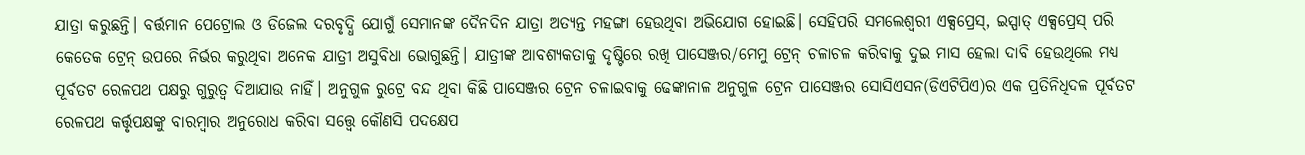ଯାତ୍ରା କରୁଛନ୍ତି। ବର୍ତ୍ତମାନ ପେଟ୍ରୋଲ ଓ ଡିଜେଲ ଦରବୃଦ୍ଧି ଯୋଗୁଁ ସେମାନଙ୍କ ଦୈନଦିନ ଯାତ୍ରା ଅତ୍ୟନ୍ତ ମହଙ୍ଗା ହେଉଥିବା ଅଭିଯୋଗ ହୋଇଛି। ସେହିପରି ସମଲେଶ୍ବରୀ ଏକ୍ସପ୍ରେସ୍, ଇସ୍ପାତ୍ ଏକ୍ସପ୍ରେସ୍ ପରି କେତେକ ଟ୍ରେନ୍ ଉପରେ ନିର୍ଭର କରୁଥିବା ଅନେକ ଯାତ୍ରୀ ଅସୁବିଧା ଭୋଗୁଛନ୍ତି। ଯାତ୍ରୀଙ୍କ ଆବଶ୍ୟକତାକୁ ଦୃଷ୍ଟିରେ ରଖି ପାସେଞ୍ଜର/ମେମୁ ଟ୍ରେନ୍ ଚଳାଚଳ କରିବାକୁ ଦୁଇ ମାସ ହେଲା ଦାବି ହେଉଥିଲେ ମଧ୍ୟ ପୂର୍ବତଟ ରେଳପଥ ପକ୍ଷରୁ ଗୁରୁତ୍ବ ଦିଆଯାଉ ନାହିଁ। ଅନୁଗୁଳ ରୁଟ୍ରେ ବନ୍ଦ ଥିବା କିଛି ପାସେଞ୍ଜର ଟ୍ରେନ ଚଳାଇବାକୁ ଢେଙ୍କାନାଳ ଅନୁଗୁଳ ଟ୍ରେନ ପାସେଞ୍ଜର ସୋସିଏସନ(ଡିଏଟିପିଏ)ର ଏକ ପ୍ରତିନିଧିଦଳ ପୂର୍ବତଟ ରେଳପଥ କର୍ତ୍ତୃପକ୍ଷଙ୍କୁ ବାରମ୍ବାର ଅନୁରୋଧ କରିବା ସତ୍ତ୍ବେ କୌଣସି ପଦକ୍ଷେପ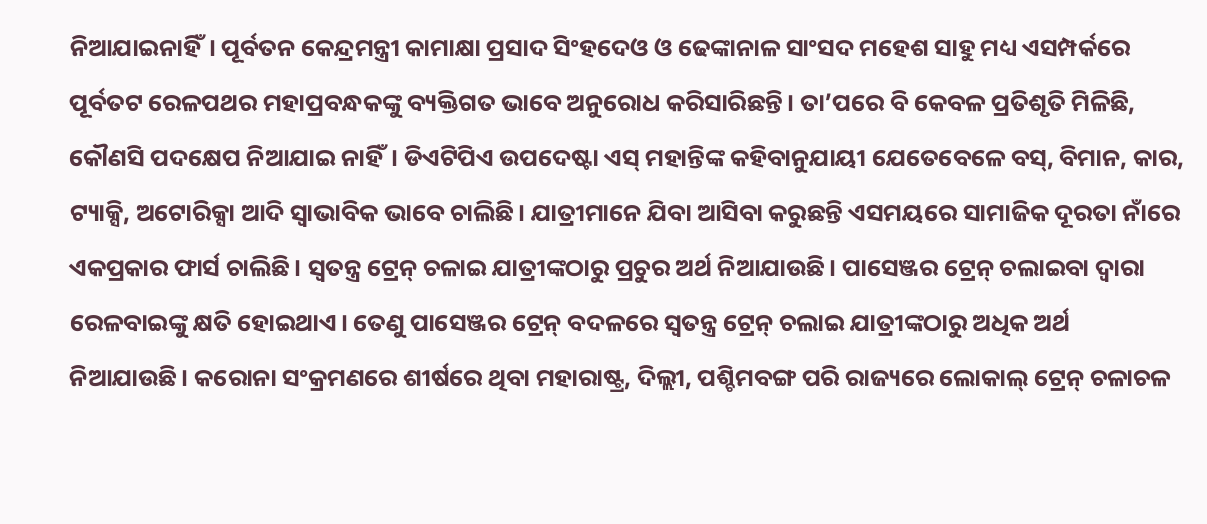ନିଆଯାଇନାହିଁ। ପୂର୍ବତନ କେନ୍ଦ୍ରମନ୍ତ୍ରୀ କାମାକ୍ଷା ପ୍ରସାଦ ସିଂହଦେଓ ଓ ଢେଙ୍କାନାଳ ସାଂସଦ ମହେଶ ସାହୁ ମଧ୍ୟ ଏସମ୍ପର୍କରେ ପୂର୍ବତଟ ରେଳପଥର ମହାପ୍ରବନ୍ଧକଙ୍କୁ ବ୍ୟକ୍ତିଗତ ଭାବେ ଅନୁରୋଧ କରିସାରିଛନ୍ତି। ତା’ପରେ ବି କେବଳ ପ୍ରତିଶୃତି ମିଳିଛି, କୌଣସି ପଦକ୍ଷେପ ନିଆଯାଇ ନାହିଁ। ଡିଏଟିପିଏ ଉପଦେଷ୍ଟା ଏସ୍ ମହାନ୍ତିଙ୍କ କହିବାନୁଯାୟୀ ଯେତେବେଳେ ବସ୍, ବିମାନ, କାର, ଟ୍ୟାକ୍ସି, ଅଟୋରିକ୍ସା ଆଦି ସ୍ବାଭାବିକ ଭାବେ ଚାଲିଛି। ଯାତ୍ରୀମାନେ ଯିବା ଆସିବା କରୁଛନ୍ତି ଏସମୟରେ ସାମାଜିକ ଦୂରତା ନାଁରେ ଏକପ୍ରକାର ଫାର୍ସ ଚାଲିଛି। ସ୍ବତନ୍ତ୍ର ଟ୍ରେନ୍ ଚଳାଇ ଯାତ୍ରୀଙ୍କଠାରୁ ପ୍ରଚୁର ଅର୍ଥ ନିଆଯାଉଛି। ପାସେଞ୍ଜର ଟ୍ରେନ୍ ଚଲାଇବା ଦ୍ବାରା ରେଳବାଇଙ୍କୁ କ୍ଷତି ହୋଇଥାଏ। ତେଣୁ ପାସେଞ୍ଜର ଟ୍ରେନ୍ ବଦଳରେ ସ୍ବତନ୍ତ୍ର ଟ୍ରେନ୍ ଚଲାଇ ଯାତ୍ରୀଙ୍କଠାରୁ ଅଧିକ ଅର୍ଥ ନିଆଯାଉଛି। କରୋନା ସଂକ୍ରମଣରେ ଶୀର୍ଷରେ ଥିବା ମହାରାଷ୍ଟ୍ର, ଦିଲ୍ଲୀ, ପଶ୍ଚିମବଙ୍ଗ ପରି ରାଜ୍ୟରେ ଲୋକାଲ୍ ଟ୍ରେନ୍ ଚଳାଚଳ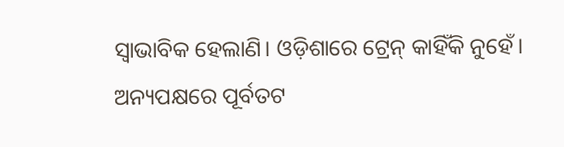ସ୍ବାଭାବିକ ହେଲାଣି। ଓଡ଼ିଶାରେ ଟ୍ରେନ୍ କାହିଁକି ନୁହେଁ। ଅନ୍ୟପକ୍ଷରେ ପୂର୍ବତଟ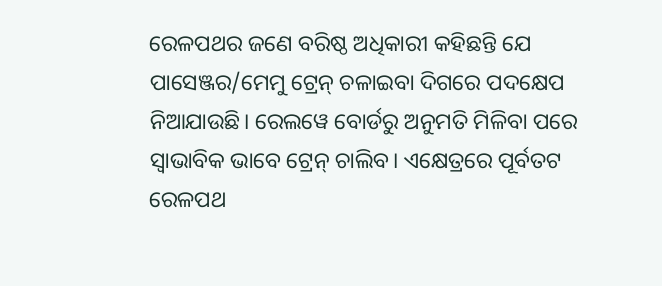ରେଳପଥର ଜଣେ ବରିଷ୍ଠ ଅଧିକାରୀ କହିଛନ୍ତି ଯେ ପାସେଞ୍ଜର/ମେମୁ ଟ୍ରେନ୍ ଚଳାଇବା ଦିଗରେ ପଦକ୍ଷେପ ନିଆଯାଉଛି। ରେଲୱେ ବୋର୍ଡରୁ ଅନୁମତି ମିଳିବା ପରେ ସ୍ବାଭାବିକ ଭାବେ ଟ୍ରେନ୍ ଚାଲିବ। ଏକ୍ଷେତ୍ରରେ ପୂର୍ବତଟ ରେଳପଥ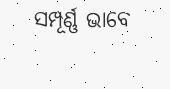ସମ୍ପୂର୍ଣ୍ଣ ଭାବେ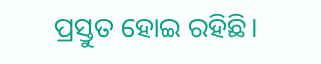ପ୍ରସ୍ତୁତ ହୋଇ ରହିଛି।